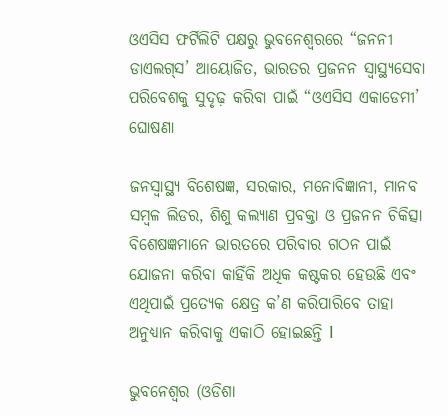ଓଏସିସ ଫର୍ଟିଲିଟି ପକ୍ଷରୁ ଭୁବନେଶ୍ୱରରେ “ଜନନୀ ଡାଏଲଗ୍‌ସ’ ଆୟୋଜିତ, ଭାରତର ପ୍ରଜନନ ସ୍ୱାସ୍ଥ୍ୟସେବା ପରିବେଶକୁ ସୁଦୃଢ଼ କରିବା ପାଇଁ “ଓଏସିସ ଏକାଡେମୀ’ ଘୋଷଣା

ଜନସ୍ୱାସ୍ଥ୍ୟ ବିଶେଷଜ୍ଞ, ସରକାର, ମନୋବିଜ୍ଞାନୀ, ମାନବ ସମ୍ବଳ ଲିଡର, ଶିଶୁ କଲ୍ୟାଣ ପ୍ରବକ୍ତା ଓ ପ୍ରଜନନ ଚିକିତ୍ସା ବିଶେଷଜ୍ଞମାନେ ଭାରତରେ ପରିବାର ଗଠନ ପାଇଁ ଯୋଜନା କରିବା କାହିଁକି ଅଧିକ କଷ୍ଟକର ହେଉଛି ଏବଂ ଏଥିପାଇଁ ପ୍ରତ୍ୟେକ କ୍ଷେତ୍ର କ’ଣ କରିପାରିବେ ତାହା ଅନୁଧ୍ୟାନ କରିବାକୁ ଏକାଠି ହୋଇଛନ୍ତି l

ଭୁବନେଶ୍ୱର (ଓଡିଶା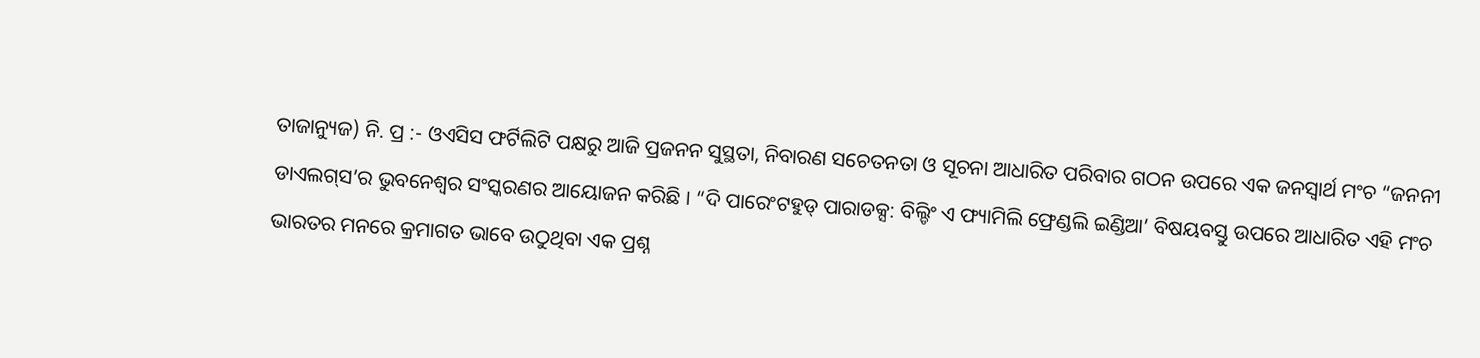ତାଜାନ୍ୟୁଜ) ନି. ପ୍ର :- ଓଏସିସ ଫର୍ଟିଲିଟି ପକ୍ଷରୁ ଆଜି ପ୍ରଜନନ ସୁସ୍ଥତା, ନିବାରଣ ସଚେତନତା ଓ ସୂଚନା ଆଧାରିତ ପରିବାର ଗଠନ ଉପରେ ଏକ ଜନସ୍ୱାର୍ଥ ମଂଚ “ଜନନୀ ଡାଏଲଗ୍‌ସ’ର ଭୁବନେଶ୍ୱର ସଂସ୍କରଣର ଆୟୋଜନ କରିଛି । “ଦି ପାରେଂଟହୁଡ୍ ପାରାଡକ୍ସ: ବିଲ୍ଡିଂ ଏ ଫ୍ୟାମିଲି ଫ୍ରେଣ୍ଡଲି ଇଣ୍ଡିଆ’ ବିଷୟବସ୍ତୁ ଉପରେ ଆଧାରିତ ଏହି ମଂଚ ଭାରତର ମନରେ କ୍ରମାଗତ ଭାବେ ଉଠୁଥିବା ଏକ ପ୍ରଶ୍ନ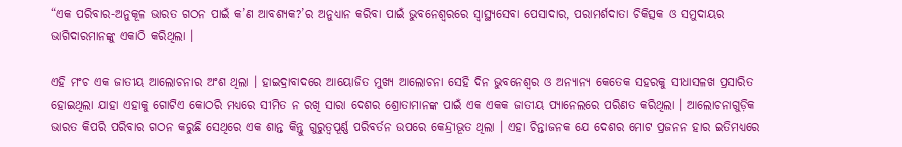“ଏକ ପରିବାର-ଅନୁକୂଳ ଭାରତ ଗଠନ ପାଇଁ କ’ଣ ଆବଶ୍ୟକ?’ର ଅନୁଧ୍ୟାନ କରିବା ପାଇଁ ଭୁବନେଶ୍ୱରରେ ସ୍ୱାସ୍ଥ୍ୟସେବା ପେସାଦାର, ପରାମର୍ଶଦାତା ଚିକିତ୍ସକ ଓ ସମୁଦାୟର ଭାଗିଦାରମାନଙ୍କୁ ଏକାଠି କରିଥିଲା ।

ଏହି ମଂଚ ଏକ ଜାତୀୟ ଆଲୋଚନାର ଅଂଶ ଥିଲା । ହାଇଦ୍ରାବାଦରେ ଆୟୋଜିତ ମୁଖ୍ୟ ଆଲୋଚନା ସେହି ଦିନ ଭୁବନେଶ୍ୱର ଓ ଅନ୍ୟାନ୍ୟ କେତେକ ସହରକୁ ସୀଧାସଳଖ ପ୍ରସାରିତ ହୋଇଥିଲା ଯାହା ଏହାକୁ ଗୋଟିଏ କୋଠରି ମଧ୍ୟରେ ସୀମିତ ନ ରଖି ସାରା ଦେଶର ଶ୍ରୋତାମାନଙ୍କ ପାଇଁ ଏକ ଏକକ ଜାତୀୟ ପ୍ୟାନେଲରେ ପରିଣତ କରିଥିଲା । ଆଲୋଚନାଗୁଡ଼ିକ ଭାରତ କିପରି ପରିବାର ଗଠନ କରୁଛି ସେଥିରେ ଏକ ଶାନ୍ତ କିନ୍ତୁ ଗୁରୁତ୍ୱପୂର୍ଣ୍ଣ ପରିବର୍ତନ ଉପରେ କେନ୍ଦ୍ରୀଭୂତ ଥିଲା । ଏହା ଚିନ୍ତାଜନକ ଯେ ଦେଶର ମୋଟ ପ୍ରଜନନ ହାର ଇତିମଧ୍ୟରେ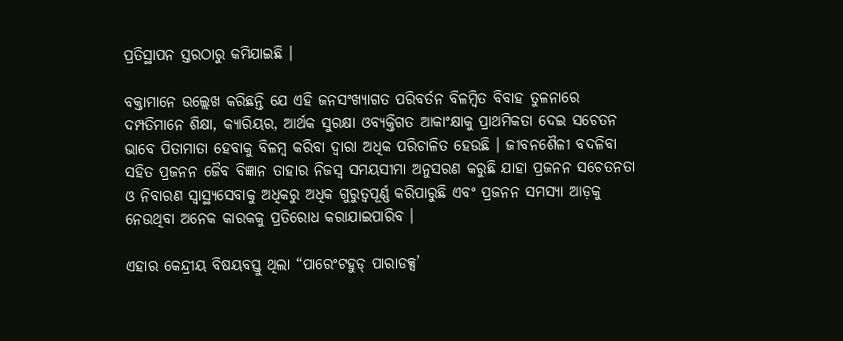ପ୍ରତିସ୍ଥାପନ ସ୍ତରଠାରୁ କମିଯାଇଛି ।

ବକ୍ତାମାନେ ଉଲ୍ଲେଖ କରିଛନ୍ତି ଯେ ଏହି ଜନସଂଖ୍ୟାଗତ ପରିବର୍ତନ ବିଳମ୍ବିତ ବିବାହ ତୁଳନାରେ ଦମ୍ପତିମାନେ ଶିକ୍ଷା, କ୍ୟାରିୟର, ଆର୍ଥକ ସୁରକ୍ଷା ଓବ୍ୟକ୍ତିଗତ ଆକାଂକ୍ଷାକୁ ପ୍ରାଥମିକତା ଦେଇ ସଚେତନ ଭାବେ ପିତାମାତା ହେବାକୁ ବିଳମ୍ବ କରିବା ଦ୍ୱାରା ଅଧିକ ପରିଚାଳିତ ହେଉଛି । ଜୀବନଶୈଳୀ ବଦଳିବା ସହିତ ପ୍ରଜନନ ଜୈବ ବିଜ୍ଞାନ ତାହାର ନିଜସ୍ୱ ସମୟସୀମା ଅନୁସରଣ କରୁଛି ଯାହା ପ୍ରଜନନ ସଚେତନତା ଓ ନିବାରଣ ସ୍ୱାସ୍ଥ୍ୟସେବାକୁ ଅଧିକରୁ ଅଧିକ ଗୁରୁତ୍ୱପୂର୍ଣ୍ଣ କରିପାରୁଛି ଏବଂ ପ୍ରଜନନ ସମସ୍ୟା ଆଡ଼କୁ ନେଉଥିବା ଅନେକ କାରକକୁ ପ୍ରତିରୋଧ କରାଯାଇପାରିବ ।

ଏହାର କେନ୍ଦ୍ରୀୟ ବିଷୟବସ୍ତୁ ଥିଲା “ପାରେଂଟହୁଡ୍ ପାରାଡକ୍ସ’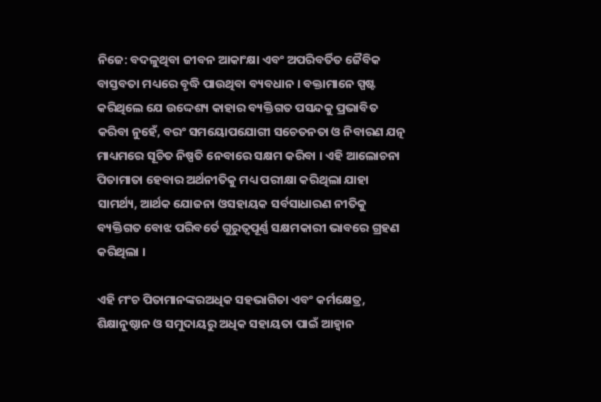ନିଜେ: ବଦଳୁଥିବା ଜୀବନ ଆକାଂକ୍ଷା ଏବଂ ଅପରିବର୍ତିତ ଜୈବିକ ବାସ୍ତବତା ମଧ୍ୟରେ ବୃଦ୍ଧି ପାଉଥିବା ବ୍ୟବଧାନ । ବକ୍ତାମାନେ ସ୍ପଷ୍ଟ କରିଥିଲେ ଯେ ଉଦ୍ଦେଶ୍ୟ କାହାର ବ୍ୟକ୍ତିଗତ ପସନ୍ଦକୁ ପ୍ରଭାବିତ କରିବା ନୁହେଁ, ବରଂ ସମୟୋପଯୋଗୀ ସଚେତନତା ଓ ନିବାରଣ ଯତ୍ନ ମାଧ୍ୟମରେ ସୂଚିତ ନିଷ୍ପତି ନେବାରେ ସକ୍ଷମ କରିବା । ଏହି ଆଲୋଚନା ପିତାମାତା ହେବାର ଅର୍ଥନୀତିକୁ ମଧ୍ୟ ପରୀକ୍ଷା କରିଥିଲା ଯାହା ସାମର୍ଥ୍ୟ, ଆର୍ଥକ ଯୋଜନା ଓସହାୟକ ସର୍ବସାଧାରଣ ନୀତିକୁ ବ୍ୟକ୍ତିଗତ ବୋଝ ପରିବର୍ତେ ଗୁରୁତ୍ୱପୂର୍ଣ୍ଣ ସକ୍ଷମକାରୀ ଭାବରେ ଗ୍ରହଣ କରିଥିଲା ।

ଏହି ମଂଚ ପିତାମାନଙ୍କରଅଧିକ ସହଭାଗିତା ଏବଂ କର୍ମକ୍ଷେତ୍ର, ଶିକ୍ଷାନୁଷ୍ଠାନ ଓ ସମୁଦାୟରୁ ଅଧିକ ସହାୟତା ପାଇଁ ଆହ୍ୱାନ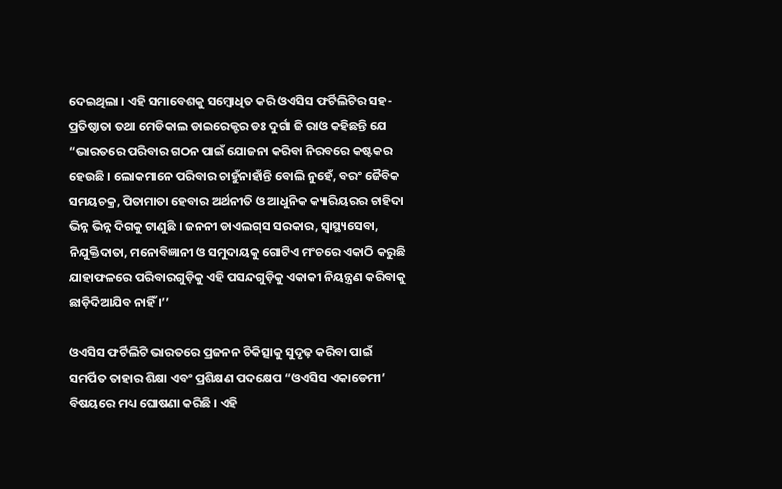ଦେଇଥିଲା । ଏହି ସମାବେଶକୁ ସମ୍ବୋଧିତ କରି ଓଏସିସ ଫର୍ଟିଲିଟିର ସହ-ପ୍ରତିଷ୍ଠାତା ତଥା ମେଡିକାଲ ଡାଇରେକ୍ଟର ଡଃ ଦୁର୍ଗା ଜି ରାଓ କହିଛନ୍ତି ଯେ “ଭାରତରେ ପରିବାର ଗଠନ ପାଇଁ ଯୋଜନା କରିବା ନିରବରେ କଷ୍ଟକର ହେଉଛି । ଲୋକମାନେ ପରିବାର ଚାହୁଁନାହାଁନ୍ତି ବୋଲି ନୁହେଁ, ବରଂ ଜୈବିକ ସମୟଚକ୍ର, ପିତାମାତା ହେବାର ଅର୍ଥନୀତି ଓ ଆଧୁନିକ କ୍ୟାରିୟରର ଚାହିଦା ଭିନ୍ନ ଭିନ୍ନ ଦିଗକୁ ଟାଣୁଛି । ଜନନୀ ଡାଏଲଗ୍‌ସ ସରକାର, ସ୍ୱାସ୍ଥ୍ୟସେବା, ନିଯୁକ୍ତିଦାତା, ମନୋବିଜ୍ଞାନୀ ଓ ସମୁଦାୟକୁ ଗୋଟିଏ ମଂଚରେ ଏକାଠି କରୁଛି ଯାହାଫଳରେ ପରିବାରଗୁଡ଼ିକୁ ଏହି ପସନ୍ଦଗୁଡ଼ିକୁ ଏକାକୀ ନିୟନ୍ତ୍ରଣ କରିବାକୁ ଛାଡ଼ିଦିଆଯିବ ନାହିଁ ।’’

ଓଏସିସ ଫର୍ଟିଲିଟି ଭାରତରେ ପ୍ରଜନନ ଚିକିତ୍ସାକୁ ସୁଦୃଢ଼ କରିବା ପାଇଁ ସମର୍ପିତ ତାହାର ଶିକ୍ଷା ଏବଂ ପ୍ରଶିକ୍ଷଣ ପଦକ୍ଷେପ “ଓଏସିସ ଏକାଡେମୀ’ ବିଷୟରେ ମଧ୍ୟ ଘୋଷଣା କରିଛି । ଏହି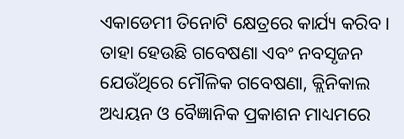ଏକାଡେମୀ ତିନୋଟି କ୍ଷେତ୍ରରେ କାର୍ଯ୍ୟ କରିବ । ତାହା ହେଉଛି ଗବେଷଣା ଏବଂ ନବସୃଜନ ଯେଉଁଥିରେ ମୌଳିକ ଗବେଷଣା, କ୍ଲିନିକାଲ ଅଧ୍ୟୟନ ଓ ବୈଜ୍ଞାନିକ ପ୍ରକାଶନ ମାଧ୍ୟମରେ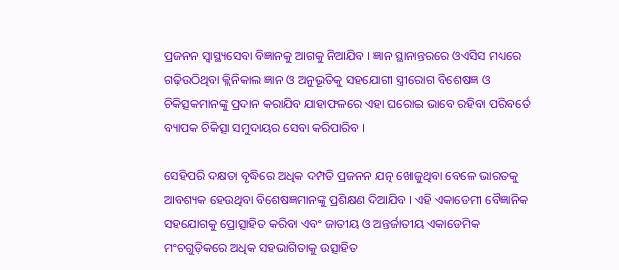ପ୍ରଜନନ ସ୍ୱାସ୍ଥ୍ୟସେବା ବିଜ୍ଞାନକୁ ଆଗକୁ ନିଆଯିବ । ଜ୍ଞାନ ସ୍ଥାନାନ୍ତରରେ ଓଏସିସ ମଧ୍ୟରେ ଗଢ଼ିଉଠିଥିବା କ୍ଲିନିକାଲ ଜ୍ଞାନ ଓ ଅନୁଭୂତିକୁ ସହଯୋଗୀ ସ୍ତ୍ରୀରୋଗ ବିଶେଷଜ୍ଞ ଓ ଚିକିତ୍ସକମାନଙ୍କୁ ପ୍ରଦାନ କରାଯିବ ଯାହାଫଳରେ ଏହା ଘରୋଇ ଭାବେ ରହିବା ପରିବର୍ତେ ବ୍ୟାପକ ଚିକିତ୍ସା ସମୁଦାୟର ସେବା କରିପାରିବ ।

ସେହିପରି ଦକ୍ଷତା ବୃଦ୍ଧିରେ ଅଧିକ ଦମ୍ପତି ପ୍ରଜନନ ଯତ୍ନ ଖୋଜୁଥିବା ବେଳେ ଭାରତକୁ ଆବଶ୍ୟକ ହେଉଥିବା ବିଶେଷଜ୍ଞମାନଙ୍କୁ ପ୍ରଶିକ୍ଷଣ ଦିଆଯିବ । ଏହି ଏକାଡେମୀ ବୈଜ୍ଞାନିକ ସହଯୋଗକୁ ପ୍ରୋତ୍ସାହିତ କରିବା ଏବଂ ଜାତୀୟ ଓ ଅନ୍ତର୍ଜାତୀୟ ଏକାଡେମିକ ମଂଚଗୁଡ଼ିକରେ ଅଧିକ ସହଭାଗିତାକୁ ଉତ୍ସାହିତ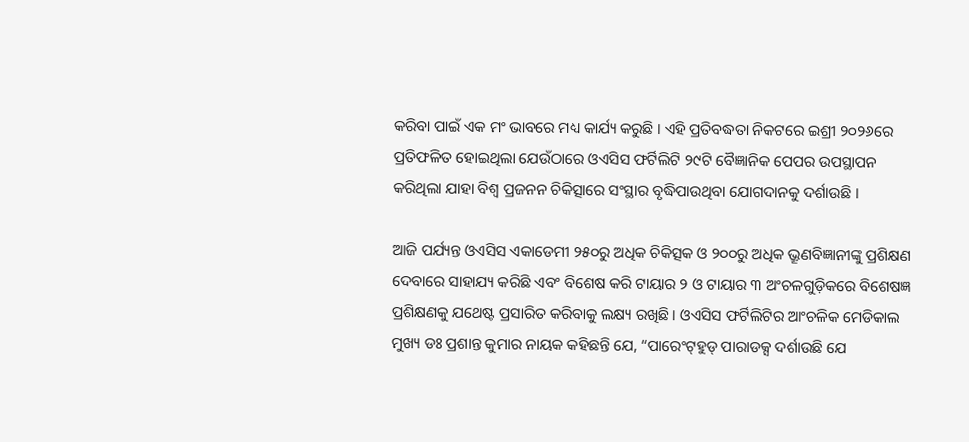କରିବା ପାଇଁ ଏକ ମଂ ଭାବରେ ମଧ୍ୟ କାର୍ଯ୍ୟ କରୁଛି । ଏହି ପ୍ରତିବଦ୍ଧତା ନିକଟରେ ଇଶ୍ରୀ ୨୦୨୬ରେ ପ୍ରତିଫଳିତ ହୋଇଥିଲା ଯେଉଁଠାରେ ଓଏସିସ ଫର୍ଟିଲିଟି ୨୯ଟି ବୈଜ୍ଞାନିକ ପେପର ଉପସ୍ଥାପନ କରିଥିଲା ଯାହା ବିଶ୍ୱ ପ୍ରଜନନ ଚିକିତ୍ସାରେ ସଂସ୍ଥାର ବୃଦ୍ଧିପାଉଥିବା ଯୋଗଦାନକୁ ଦର୍ଶାଉଛି ।

ଆଜି ପର୍ଯ୍ୟନ୍ତ ଓଏସିସ ଏକାଡେମୀ ୨୫୦ରୁ ଅଧିକ ଚିକିତ୍ସକ ଓ ୨୦୦ରୁ ଅଧିକ ଭ୍ରୂଣବିଜ୍ଞାନୀଙ୍କୁ ପ୍ରଶିକ୍ଷଣ ଦେବାରେ ସାହାଯ୍ୟ କରିଛି ଏବଂ ବିଶେଷ କରି ଟାୟାର ୨ ଓ ଟାୟାର ୩ ଅଂଚଳଗୁଡ଼ିକରେ ବିଶେଷଜ୍ଞ ପ୍ରଶିକ୍ଷଣକୁ ଯଥେଷ୍ଟ ପ୍ରସାରିତ କରିବାକୁ ଲକ୍ଷ୍ୟ ରଖିଛି । ଓଏସିସ ଫର୍ଟିଲିଟିର ଆଂଚଳିକ ମେଡିକାଲ ମୁଖ୍ୟ ଡଃ ପ୍ରଶାନ୍ତ କୁମାର ନାୟକ କହିଛନ୍ତି ଯେ, “ପାରେଂଟ୍‌ହୁଡ୍ ପାରାଡକ୍ସ ଦର୍ଶାଉଛି ଯେ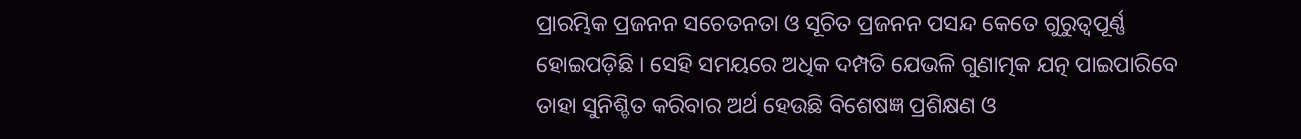ପ୍ରାରମ୍ଭିକ ପ୍ରଜନନ ସଚେତନତା ଓ ସୂଚିତ ପ୍ରଜନନ ପସନ୍ଦ କେତେ ଗୁରୁତ୍ୱପୂର୍ଣ୍ଣ ହୋଇପଡ଼ିଛି । ସେହି ସମୟରେ ଅଧିକ ଦମ୍ପତି ଯେଭଳି ଗୁଣାତ୍ମକ ଯତ୍ନ ପାଇପାରିବେ ତାହା ସୁନିଶ୍ଚିତ କରିବାର ଅର୍ଥ ହେଉଛି ବିଶେଷଜ୍ଞ ପ୍ରଶିକ୍ଷଣ ଓ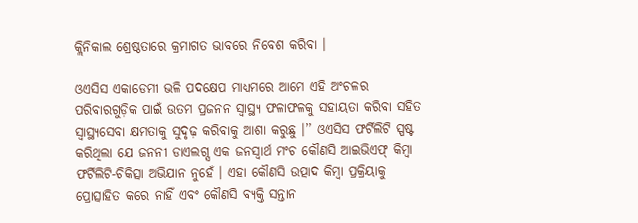କ୍ଲିନିକାଲ ଶ୍ରେଷ୍ଠତାରେ କ୍ରମାଗତ ଭାବରେ ନିବେଶ କରିବା ।

ଓଏସିସ ଏକାଡେମୀ ଭଳି ପଦକ୍ଷେପ ମାଧ୍ୟମରେ ଆମେ ଏହି ଅଂଚଳର ପରିବାରଗୁଡ଼ିକ ପାଇଁ ଉତମ ପ୍ରଜନନ ସ୍ୱାସ୍ଥ୍ୟ ଫଳାଫଳକୁ ସହାୟତା କରିବା ସହିତ ସ୍ୱାସ୍ଥ୍ୟସେବା କ୍ଷମତାକୁ ସୁଦୃଢ଼ କରିବାକୁ ଆଶା କରୁଛୁ ।’’ ଓଏସିସ ଫର୍ଟିଲିଟି ସ୍ପଷ୍ଟ କରିଥିଲା ଯେ ଜନନୀ ଡାଏଲଗ୍ସ ଏକ ଜନସ୍ୱାର୍ଥ ମଂଚ କୌଣସି ଆଇଭିଏଫ୍ କିମ୍ବା ଫର୍ଟିଲିଟି-ଚିକିତ୍ସା ଅଭିଯାନ ନୁହେଁ । ଏହା କୌଣସି ଉତ୍ପାଦ କିମ୍ବା ପ୍ରକ୍ରିୟାକୁ ପ୍ରୋତ୍ସାହିତ କରେ ନାହିଁ ଏବଂ କୌଣସି ବ୍ୟକ୍ତି ସନ୍ତାନ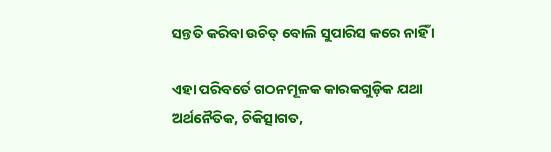ସନ୍ତତି କରିବା ଉଚିତ୍ ବୋଲି ସୁପାରିସ କରେ ନାହିଁ ।

ଏହା ପରିବର୍ତେ ଗଠନମୂଳକ କାରକଗୁଡ଼ିକ ଯଥା ଅର୍ଥନୈତିକ, ଚିକିତ୍ସାଗତ,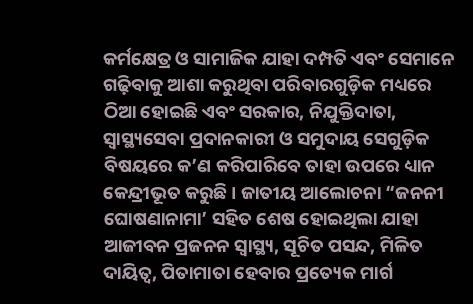କର୍ମକ୍ଷେତ୍ର ଓ ସାମାଜିକ ଯାହା ଦମ୍ପତି ଏବଂ ସେମାନେ ଗଢ଼ିବାକୁ ଆଶା କରୁଥିବା ପରିବାରଗୁଡ଼ିକ ମଧ୍ୟରେ ଠିଆ ହୋଇଛି ଏବଂ ସରକାର, ନିଯୁକ୍ତିଦାତା, ସ୍ୱାସ୍ଥ୍ୟସେବା ପ୍ରଦାନକାରୀ ଓ ସମୁଦାୟ ସେଗୁଡ଼ିକ ବିଷୟରେ କ’ଣ କରିପାରିବେ ତାହା ଉପରେ ଧ୍ୟାନ କେନ୍ଦ୍ରୀଭୂତ କରୁଛି । ଜାତୀୟ ଆଲୋଚନା “ଜନନୀ ଘୋଷଣାନାମା’ ସହିତ ଶେଷ ହୋଇଥିଲା ଯାହା ଆଜୀବନ ପ୍ରଜନନ ସ୍ୱାସ୍ଥ୍ୟ, ସୂଚିତ ପସନ୍ଦ, ମିଳିତ ଦାୟିତ୍ୱ, ପିତାମାତା ହେବାର ପ୍ରତ୍ୟେକ ମାର୍ଗ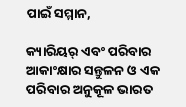ପାଇଁ ସମ୍ମାନ,

କ୍ୟାରିୟର୍ ଏବଂ ପରିବାର ଆକାଂକ୍ଷାର ସନ୍ତୁଳନ ଓ ଏକ ପରିବାର ଅନୁକୂଳ ଭାରତ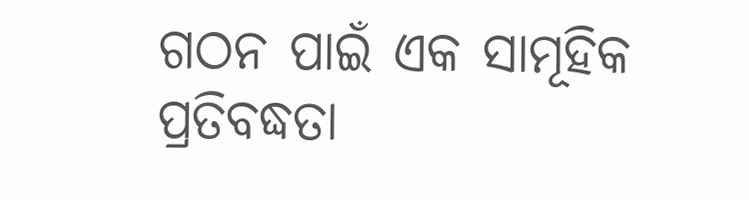ଗଠନ ପାଇଁ ଏକ ସାମୂହିକ ପ୍ରତିବଦ୍ଧତା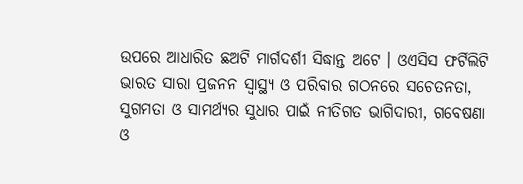ଉପରେ ଆଧାରିତ ଛଅଟି ମାର୍ଗଦର୍ଶୀ ସିଦ୍ଧାନ୍ତ ଅଟେ । ଓଏସିସ ଫର୍ଟିଲିଟି ଭାରତ ସାରା ପ୍ରଜନନ ସ୍ୱାସ୍ଥ୍ୟ ଓ ପରିବାର ଗଠନରେ ସଚେତନତା, ସୁଗମତା ଓ ସାମର୍ଥ୍ୟର ସୁଧାର ପାଇଁ ନୀତିଗତ ଭାଗିଦାରୀ, ଗବେଷଣା ଓ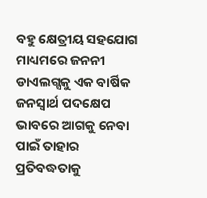ବହୁ କ୍ଷେତ୍ରୀୟ ସହଯୋଗ ମାଧ୍ୟମରେ ଜନନୀ ଡାଏଲଗ୍ସକୁ ଏକ ବାର୍ଷିକ ଜନସ୍ୱାର୍ଥ ପଦକ୍ଷେପ ଭାବରେ ଆଗକୁ ନେବା ପାଇଁ ତାହାର ପ୍ରତିବଦ୍ଧତାକୁ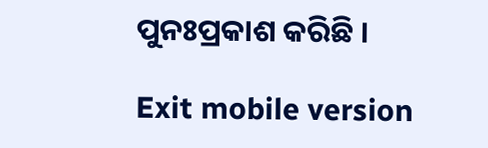ପୁନଃପ୍ରକାଶ କରିଛି ।

Exit mobile version